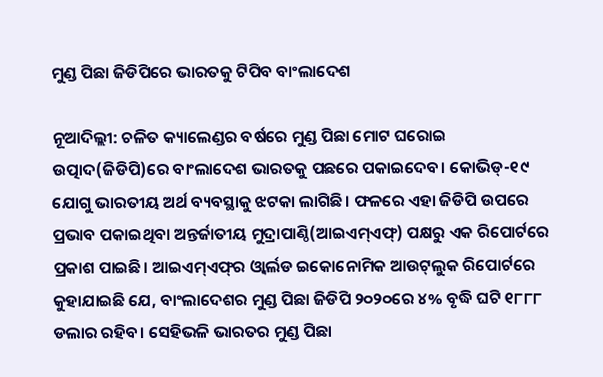ମୁଣ୍ଡ ପିଛା ଜିଡିପିରେ ଭାରତକୁ ଟିପିବ ବାଂଲାଦେଶ

ନୂଆଦିଲ୍ଲୀ: ଚଳିତ କ୍ୟାଲେଣ୍ଡର ବର୍ଷରେ ମୁଣ୍ଡ ପିଛା ମୋଟ ଘରୋଇ ଉତ୍ପାଦ(ଜିଡିପି)ରେ ବାଂଲାଦେଶ ଭାରତକୁ ପଛରେ ପକାଇଦେବ। କୋଭିଡ୍‌-୧୯ ଯୋଗୁ ଭାରତୀୟ ଅର୍ଥ ବ୍ୟବସ୍ଥାକୁ ଝଟକା ଲାଗିଛି। ଫଳରେ ଏହା ଜିଡିପି ଉପରେ ପ୍ରଭାବ ପକାଇଥିବା ଅନ୍ତର୍ଜାତୀୟ ମୁଦ୍ରାପାଣ୍ଠି(ଆଇଏମ୍‌ଏଫ୍‌) ପକ୍ଷରୁ ଏକ ରିପୋର୍ଟରେ ପ୍ରକାଶ ପାଇଛି। ଆଇଏମ୍‌ଏଫ୍‌ର ଓ୍ବାର୍ଲଡ ଇକୋନୋମିକ ଆଉଟ୍‌ଲୁକ ରିପୋର୍ଟରେ କୁହାଯାଇଛି ଯେ, ବାଂଲାଦେଶର ମୁଣ୍ଡ ପିଛା ଜିଡିପି ୨୦୨୦ରେ ୪% ବୃଦ୍ଧି ଘଟି ୧୮୮୮ ଡଲାର ରହିବ। ସେହିଭଳି ଭାରତର ମୁଣ୍ଡ ପିଛା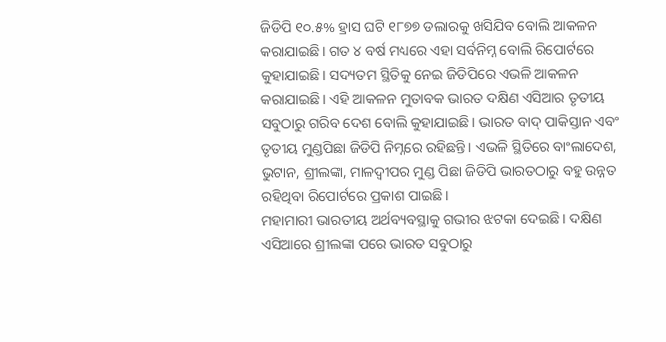ଜିଡିପି ୧୦.୫% ହ୍ରାସ ଘଟି ୧୮୭୭ ଡଲାରକୁ ଖସିଯିବ ବୋଲି ଆକଳନ କରାଯାଇଛି। ଗତ ୪ ବର୍ଷ ମଧ୍ୟରେ ଏହା ସର୍ବନିମ୍ନ ବୋଲି ରିପୋର୍ଟରେ କୁହାଯାଇଛି। ସଦ୍ୟତମ ସ୍ଥିତିକୁ ନେଇ ଜିଡିପିରେ ଏଭଳି ଆକଳନ କରାଯାଇଛି। ଏହି ଆକଳନ ମୁତାବକ ଭାରତ ଦକ୍ଷିଣ ଏସିଆର ତୃତୀୟ ସବୁଠାରୁ ଗରିବ ଦେଶ ବୋଲି କୁହାଯାଇଛି। ଭାରତ ବାଦ୍‌ ପାକିସ୍ତାନ ଏବଂ ତୃତୀୟ ମୁଣ୍ଡପିଛା ଜିଡିପି ନିମ୍ନରେ ରହିଛନ୍ତି। ଏଭଳି ସ୍ଥିତିରେ ବାଂଲାଦେଶ, ଭୁଟାନ, ଶ୍ରୀଲଙ୍କା, ମାଳଦ୍ୱୀପର ମୁଣ୍ଡ ପିଛା ଜିଡିପି ଭାରତଠାରୁ ବହୁ ଉନ୍ନତ ରହିଥିବା ରିପୋର୍ଟରେ ପ୍ରକାଶ ପାଇଛି।
ମହାମାରୀ ଭାରତୀୟ ଅର୍ଥବ୍ୟବସ୍ଥାକୁ ଗଭୀର ଝଟକା ଦେଇଛି। ଦକ୍ଷିଣ ଏସିଆରେ ଶ୍ରୀଲଙ୍କା ପରେ ଭାରତ ସବୁଠାରୁ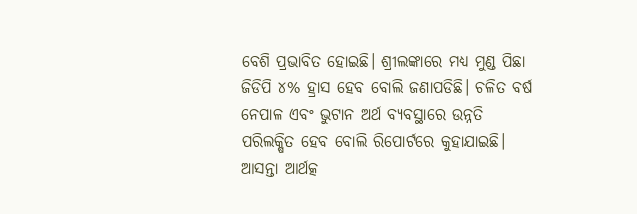ବେଶି ପ୍ରଭାବିତ ହୋଇଛି। ଶ୍ରୀଲଙ୍କାରେ ମଧ୍ୟ ମୁଣ୍ଡ ପିଛା ଜିଡିପି ୪% ହ୍ରାସ ହେବ ବୋଲି ଜଣାପଡିଛି। ଚଳିତ ବର୍ଷ ନେପାଳ ଏବଂ ଭୁଟାନ ଅର୍ଥ ବ୍ୟବସ୍ଥାରେ ଉନ୍ନତି ପରିଲକ୍ଷିତ ହେବ ବୋଲି ରିପୋର୍ଟରେ କୁହାଯାଇଛି। ଆସନ୍ତା ଆର୍ଥତ୍କ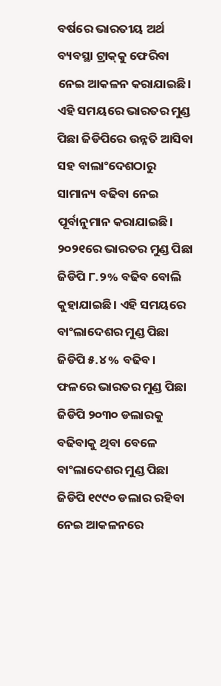ବର୍ଷରେ ଭାରତୀୟ ଅର୍ଥ ବ୍ୟବସ୍ଥା ଟ୍ରାକ୍‌କୁ ଫେରିବା ନେଇ ଆକଳନ କରାଯାଇଛି। ଏହି ସମୟରେ ଭାରତର ମୁଣ୍ଡ ପିଛା ଜିଡିପିରେ ଉନ୍ନତି ଆସିବା ସହ ବାଲାଂଦେଶଠାରୁ ସାମାନ୍ୟ ବଢିବା ନେଇ ପୂର୍ବାନୁମାନ କରାଯାଇଛି। ୨୦୨୧ରେ ଭାରତର ମୁଣ୍ଡ ପିଛା ଜିଡିପି ୮.୨% ବଢିବ ବୋଲି କୁହାଯାଇଛି। ଏହି ସମୟରେ ବାଂଲାଦେଶର ମୁଣ୍ଡ ପିଛା ଜିଡିପି ୫.୪% ବଢିବ। ଫଳରେ ଭାରତର ମୁଣ୍ଡ ପିଛା ଜିଡିପି ୨୦୩୦ ଡଲାରକୁ ବଢିବାକୁ ଥିବା ବେଳେ ବାଂଲାଦେଶର ମୁଣ୍ଡ ପିଛା ଜିଡିପି ୧୯୯୦ ଡଲାର ରହିବା ନେଇ ଆକଳନରେ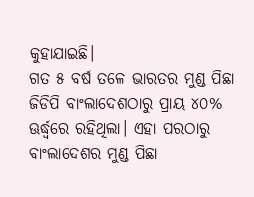କୁହାଯାଇଛି।
ଗତ ୫ ବର୍ଷ ତଳେ ଭାରତର ମୁଣ୍ଡ ପିଛା ଜିଡିପି ବାଂଲାଦେଶଠାରୁ ପ୍ରାୟ ୪୦% ଊର୍ଦ୍ଧ୍ୱରେ ରହିଥିଲା। ଏହା ପରଠାରୁ ବାଂଲାଦେଶର ମୁଣ୍ଡ ପିଛା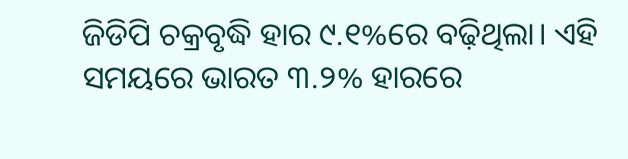ଜିଡିପି ଚକ୍ରବୃଦ୍ଧି ହାର ୯.୧%ରେ ବଢ଼ିଥିଲା। ଏହି ସମୟରେ ଭାରତ ୩.୨% ହାରରେ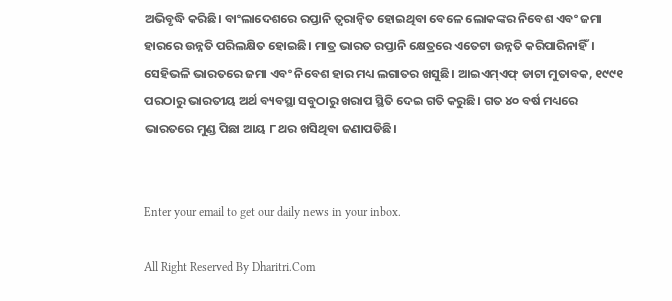ଅଭିବୃଦ୍ଧି କରିଛି। ବାଂଲାଦେଶରେ ରପ୍ତାନି ତ୍ୱରାନ୍ବିତ ହୋଇଥିବା ବେଳେ ଲୋକଙ୍କର ନିବେଶ ଏବଂ ଜମା ହାରରେ ଉନ୍ନତି ପରିଲକ୍ଷିତ ହୋଇଛି। ମାତ୍ର ଭାରତ ରପ୍ତାନି କ୍ଷେତ୍ରରେ ଏତେଟା ଉନ୍ନତି କରିପାରିନାହିଁ। ସେହିଭଳି ଭାରତରେ ଜମା ଏବଂ ନିବେଶ ହାର ମଧ୍ୟ ଲଗାତର ଖସୁଛି। ଆଇଏମ୍‌ଏଫ୍‌ ଡାଟା ମୁତାବକ, ୧୯୯୧ ପରଠାରୁ ଭାରତୀୟ ଅର୍ଥ ବ୍ୟବସ୍ଥା ସବୁଠାରୁ ଖରାପ ସ୍ଥିତି ଦେଇ ଗତି କରୁଛି। ଗତ ୪୦ ବର୍ଷ ମଧ୍ୟରେ ଭାରତରେ ମୁଣ୍ଡ ପିଛା ଆୟ ୮ ଥର ଖସିଥିବା ଜଣାପଡିଛି।


Enter your email to get our daily news in your inbox.

All Right Reserved By Dharitri.Com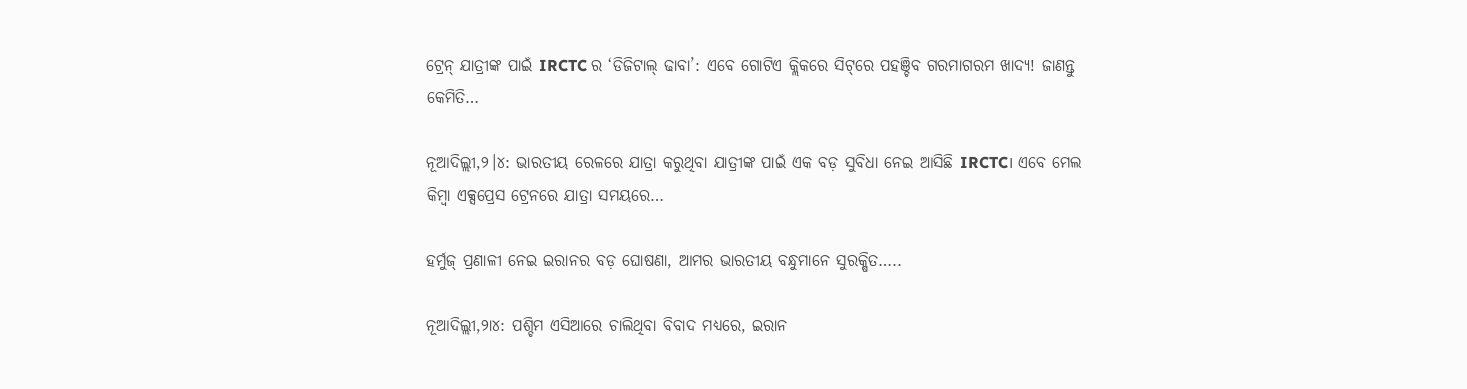ଟ୍ରେନ୍ ଯାତ୍ରୀଙ୍କ ପାଇଁ IRCTC ର ‘ଡିଜିଟାଲ୍ ଢାବା’: ଏବେ ଗୋଟିଏ କ୍ଲିକରେ ସିଟ୍‌ରେ ପହଞ୍ଚିବ ଗରମାଗରମ ଖାଦ୍ୟ! ଜାଣନ୍ତୁ କେମିତି…

ନୂଆଦିଲ୍ଲୀ,୨।୪: ଭାରତୀୟ ରେଳରେ ଯାତ୍ରା କରୁଥିବା ଯାତ୍ରୀଙ୍କ ପାଇଁ ଏକ ବଡ଼ ସୁବିଧା ନେଇ ଆସିଛି IRCTC। ଏବେ ମେଲ କିମ୍ବା ଏକ୍ସପ୍ରେସ ଟ୍ରେନରେ ଯାତ୍ରା ସମୟରେ…

ହର୍ମୁଜ୍ ପ୍ରଣାଳୀ ନେଇ ଇରାନର ବଡ଼ ଘୋଷଣା, ଆମର ଭାରତୀୟ ବନ୍ଧୁମାନେ ସୁରକ୍ଷିତ…..

ନୂଆଦିଲ୍ଲୀ,୨ା୪: ପଶ୍ଚିମ ଏସିଆରେ ଚାଲିଥିବା ବିବାଦ ମଧ୍ୟରେ, ଇରାନ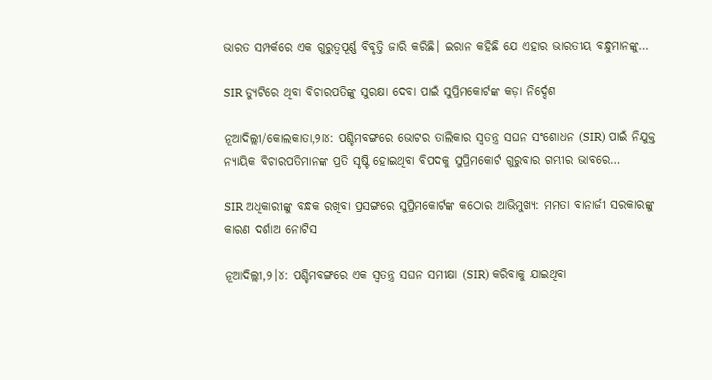ଭାରତ ସମ୍ପର୍କରେ ଏକ ଗୁରୁତ୍ୱପୂର୍ଣ୍ଣ ବିବୃତ୍ତି ଜାରି କରିଛି। ଇରାନ କହିଛି ଯେ ଏହାର ଭାରତୀୟ ବନ୍ଧୁମାନଙ୍କୁ…

SIR ଡ୍ୟୁଟିରେ ଥିବା ବିଚାରପତିଙ୍କୁ ସୁରକ୍ଷା ଦେବା ପାଇଁ ସୁପ୍ରିମକୋର୍ଟଙ୍କ କଡ଼ା ନିର୍ଦ୍ଦେଶ

ନୂଆଦିଲ୍ଲୀ/କୋଲକାତା,୨ା୪: ପଶ୍ଚିମବଙ୍ଗରେ ଭୋଟର ତାଲିକାର ସ୍ବତନ୍ତ୍ର ସଘନ ସଂଶୋଧନ (SIR) ପାଇଁ ନିଯୁକ୍ତ ନ୍ୟାୟିକ ବିଚାରପତିମାନଙ୍କ ପ୍ରତି ସୃଷ୍ଟି ହୋଇଥିବା ବିପଦକୁ ସୁପ୍ରିମକୋର୍ଟ ଗୁରୁବାର ଗମ୍ଭୀର ଭାବରେ…

SIR ଅଧିକାରୀଙ୍କୁ ବନ୍ଧକ ରଖିବା ପ୍ରସଙ୍ଗରେ ସୁପ୍ରିମକୋର୍ଟଙ୍କ କଠୋର ଆଭିମୁଖ୍ୟ: ମମତା ବାନାର୍ଜୀ ସରକାରଙ୍କୁ କାରଣ ଦର୍ଶାଅ ନୋଟିସ

ନୂଆଦିଲ୍ଲୀ,୨।୪: ପଶ୍ଚିମବଙ୍ଗରେ ଏକ ସ୍ବତନ୍ତ୍ର ସଘନ ସମୀକ୍ଷା (SIR) କରିବାକୁ ଯାଇଥିବା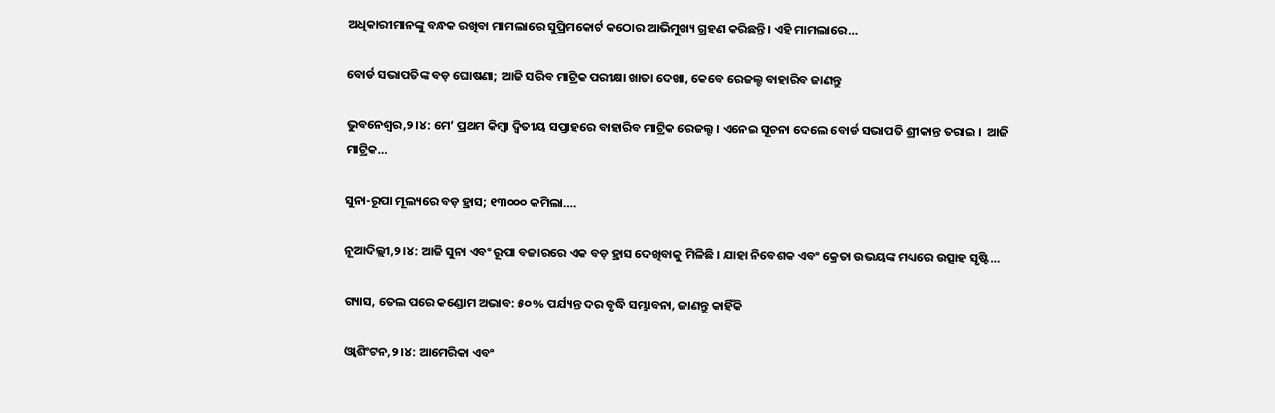ଅଧିକାରୀମାନଙ୍କୁ ବନ୍ଧକ ରଖିବା ମାମଲାରେ ସୁପ୍ରିମକୋର୍ଟ କଠୋର ଆଭିମୁଖ୍ୟ ଗ୍ରହଣ କରିଛନ୍ତି। ଏହି ମାମଲାରେ…

ବୋର୍ଡ ସଭାପତିଙ୍କ ବଡ଼ ଘୋଷଣା; ଆଜି ସରିବ ମାଟ୍ରିକ ପରୀକ୍ଷା ଖାତା ଦେଖା, କେବେ ରେଜଲ୍ଚ ବାହାରିବ ଜାଣନ୍ତୁ

ଭୁବନେଶ୍ବର,୨।୪: ମେ’ ପ୍ରଥମ କିମ୍ବା ଦ୍ବିତୀୟ ସପ୍ତାହରେ ବାହାରିବ ମାଟ୍ରିକ ରେଜଲ୍ଟ । ଏନେଇ ସୂଚନା ଦେଲେ ବୋର୍ଡ ସଭାପତି ଶ୍ରୀକାନ୍ତ ତରାଇ ।  ଆଜି ମାଟ୍ରିକ…

ସୁନା-ରୂପା ମୂଲ୍ୟରେ ବଡ଼ ହ୍ରାସ; ୧୩୦୦୦ କମିଲା….

ନୂଆଦିଲ୍ଲୀ,୨।୪: ଆଜି ସୁନା ଏବଂ ରୂପା ବଜାରରେ ଏକ ବଡ଼ ହ୍ରାସ ଦେଖିବାକୁ ମିଳିଛି । ଯାହା ନିବେଶକ ଏବଂ କ୍ରେତା ଉଭୟଙ୍କ ମଧ୍ୟରେ ଉତ୍ସାହ ସୃଷ୍ଟି…

ଗ୍ୟାସ, ତେଲ ପରେ କଣ୍ଡୋମ ଅଭାବ: ୫୦% ପର୍ଯ୍ୟନ୍ତ ଦର ବୃଦ୍ଧି ସମ୍ଭାବନା, ଜାଣନ୍ତୁ କାହିଁକି

ଓ୍ବାଶିଂଟନ,୨।୪: ଆମେରିକା ଏବଂ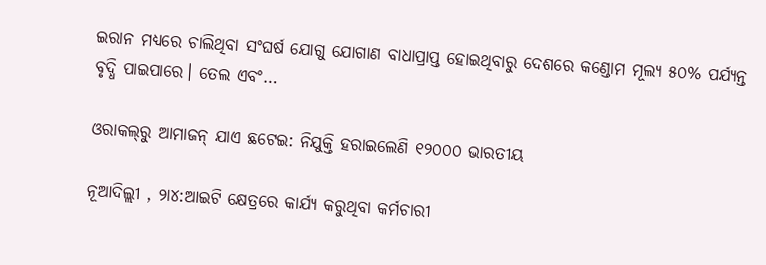ଇରାନ ମଧ୍ୟରେ ଚାଲିଥିବା ସଂଘର୍ଷ ଯୋଗୁ ଯୋଗାଣ ବାଧାପ୍ରାପ୍ତ ହୋଇଥିବାରୁ ଦେଶରେ କଣ୍ଡୋମ ମୂଲ୍ୟ ୫୦% ପର୍ଯ୍ୟନ୍ତ ବୃଦ୍ଧି ପାଇପାରେ। ତେଲ ଏବଂ…

ଓରାକଲ୍‌ରୁ ଆମାଜନ୍‌ ଯାଏ ଛଟେଇ: ନିଯୁକ୍ତି ହରାଇଲେଣି ୧୨୦୦୦ ଭାରତୀୟ

ନୂଆଦିଲ୍ଲୀ , ୨ା୪:ଆଇଟି କ୍ଷେତ୍ରରେ କାର୍ଯ୍ୟ କରୁଥିବା କର୍ମଚାରୀ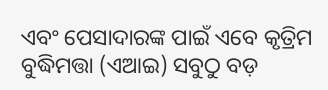ଏବଂ ପେସାଦାରଙ୍କ ପାଇଁ ଏବେ କୃତ୍ରିମ ବୁଦ୍ଧିମତ୍ତା (ଏଆଇ) ସବୁଠୁ ବଡ଼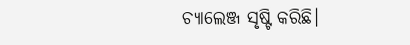ଚ୍ୟାଲେଞ୍ଜ ସୃଷ୍ଟି କରିଛି।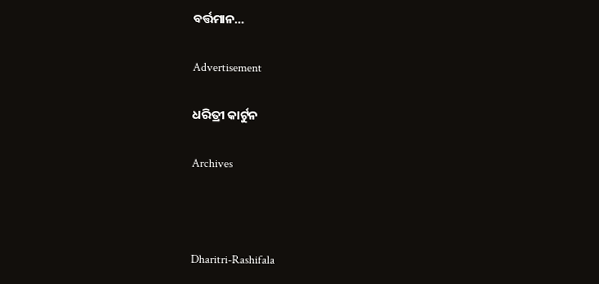ବର୍ତ୍ତମାନ…

Advertisement

ଧରିତ୍ରୀ କାର୍ଟୁନ

Archives



Dharitri-Rashifala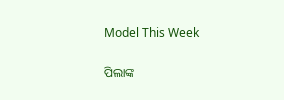Model This Week

ପିଲାଙ୍କ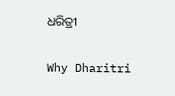ଧରିତ୍ରୀ

Why Dharitri